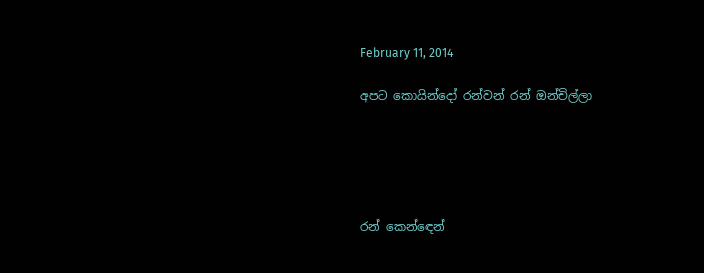February 11, 2014

අපට කොයින්දෝ රන්වන් රන් ඔන්චිල්ලා





රන් කෙන්ඳෙන්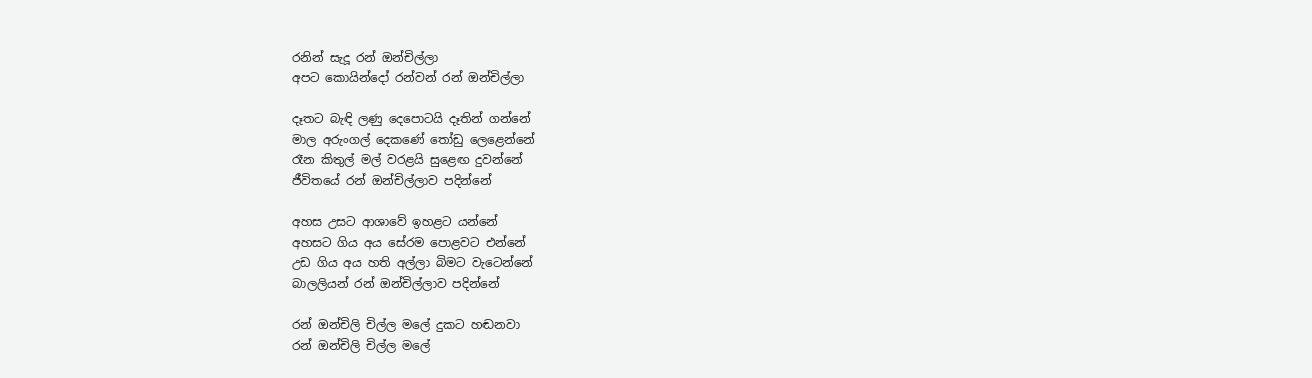රනින් සැදූ රන් ඔන්චිල්ලා
අපට කොයින්දෝ රන්වන් රන් ඔන්චිල්ලා

දෑතට බැඳි ලණු දෙපොටයි දෑතින් ගන්නේ
මාල අරුංගල් දෙකණේ තෝඩු ලෙළෙන්නේ
රෑන කිතුල් මල් වරළයි සුළෙඟ දුවන්නේ
ජීවිතයේ රන් ඔන්චිල්ලාව පදින්නේ

අහස උසට ආශාවේ ඉහළට යන්නේ
අහසට ගිය අය සේරම පොළවට එන්නේ
උඩ ගිය අය හති අල්ලා බිමට වැටෙන්නේ
බාලලියන් රන් ඔන්චිල්ලාව පදින්නේ

රන් ඔන්චිලි චිල්ල මලේ දුකට හඬනවා
රන් ඔන්චිලි චිල්ල මලේ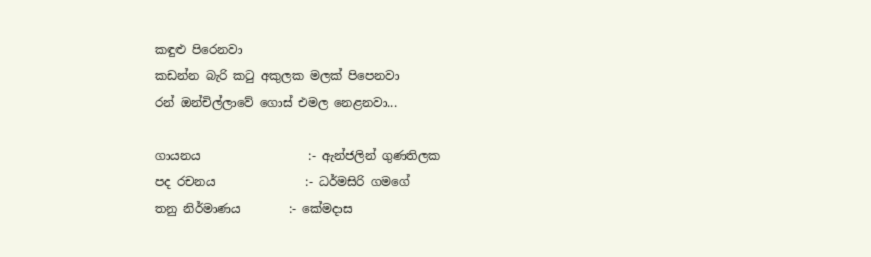කඳුළු පිරෙනවා
කඩන්න බැරි කටු අකුලක මලක් පිපෙනවා
රන් ඔන්චිල්ලාවේ ගොස් එමල නෙළනවා...

ගායනය                  :- ඇන්ජලින් ගුණතිලක
පද රචනය               :- ධර්මසිරි ගමගේ
තනු නිර්මාණය        :- කේමදාස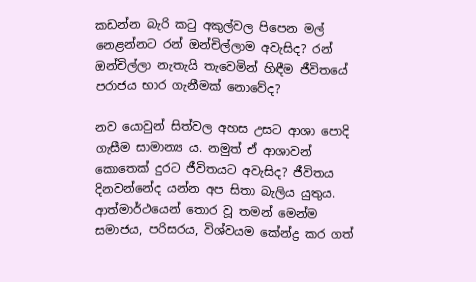කඩන්න බැරි කටු අකුල්වල පිපෙන මල් නෙළන්නට රන් ඔන්චිල්ලාම අවැසිද? රන් ඔන්චිල්ලා නැතැයි තැවෙමින් හිඳීම ජීවිතයේ පරාජය භාර ගැනීමක් නොවේද?

නව යොවුන් සිත්වල අහස උසට ආශා පොදි ගැසීම සාමාන්‍ය ය. නමුත් ඒ ආශාවන් කොතෙක් දුරට ජීවිතයට අවැසිද? ජීවිතය දිනවන්නේද යන්න අප සිතා බැලිය යුතුය. ආත්මාර්ථයෙන් තොර වූ තමන් මෙන්ම සමාජය, පරිසරය, විශ්වයම කේන්ද්‍ර කර ගත්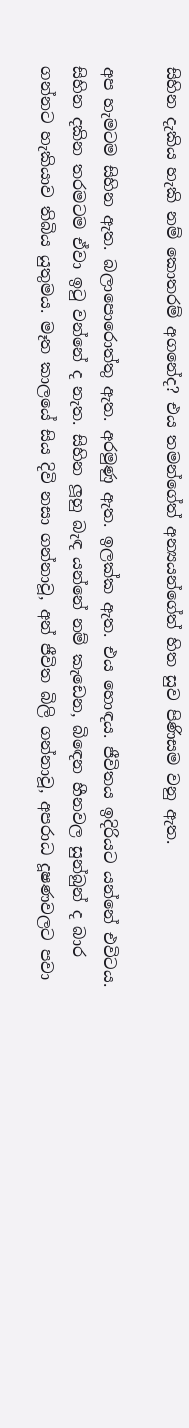සිහින දැකිය හැකි නම් කොතරම් අගනේද? එය තමන්ගේත් අන්‍යයන්ගේත් හිත සුව පිණිසම වනු ඇත.

අප හැමටම සිහින ඇත. බලාපොරොත්තු ඇත. අරමුණු ඇත. ඉලක්ක ඇත. එය හොඳය. ජීවිතය ඉදිරියට යන්නේ එවිටය. සිහින දකින තරමටම ඒවා ඉටු වන්නේ ද නැත. සිහින ලූහු බැඳ යන්නේ නම් කැඩෙන, බිඳෙන හීනවල සුන්බුන් ද බාර ගන්නට හැකියාව තිබිය යුතුමය. මෑත කාලයේ සිය දිවි නසා ගන්නාවූ, අන් ජීවිත බිලි ගන්නාවූ, අපරාධ දූෂණවලට පවා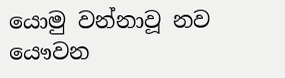යොමු වන්නාවූ නව යෞවන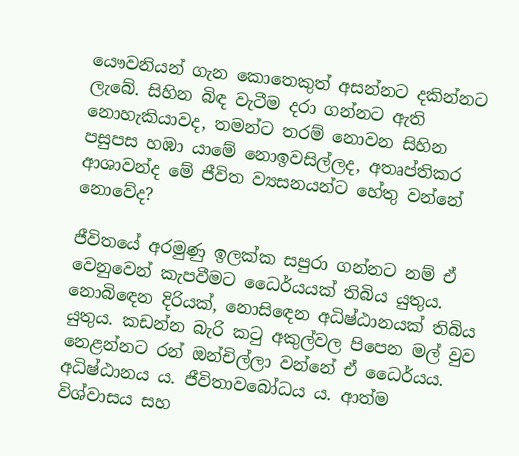යෞවනියන් ගැන කොතෙකුත් අසන්නට දකින්නට ලැබේ. සිහින බිඳ වැටීම දරා ගන්නට ඇති නොහැකියාවද, තමන්ට තරම් නොවන සිහින පසුපස හඹා යාමේ නොඉවසිල්ලද, අතෘප්තිකර ආශාවන්ද මේ ජීවිත ව්‍යසනයන්ට හේතු වන්නේ නොවේද?

ජීවිතයේ අරමුණු ඉලක්ක සපුරා ගන්නට නම් ඒ වෙනුවෙන් කැපවීමට ධෛර්යයක් තිබිය යුතුය. නොබිඳෙන දිරියක්, නොසිඳෙන අධිෂ්ඨානයක් තිබිය යුතුය. කඩන්න බැරි කටු අකුල්වල පිපෙන මල් වුව නෙළන්නට රන් ඔන්චිල්ලා වන්නේ ඒ ධෛර්යය. අධිෂ්ඨානය ය. ජීවිතාවබෝධය ය. ආත්ම විශ්වාසය සහ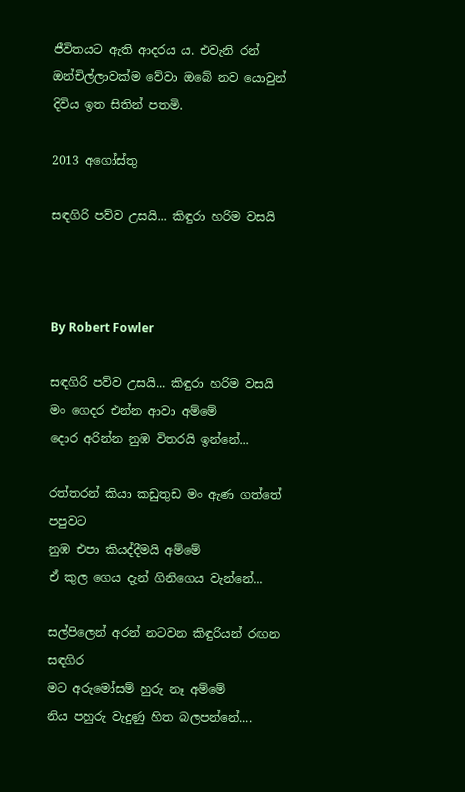ජීවිතයට ඇති ආදරය ය. එවැනි රන් ඔන්චිල්ලාවක්ම වේවා ඔබේ නව යොවුන් දිවිය ඉත සිතින් පතමි.

2013 අගෝස්තු

සඳගිරි පව්ව උසයි... කිඳුරා හරිම වසයි



By Robert Fowler

සඳගිරි පව්ව උසයි... කිඳුරා හරිම වසයි
මං ගෙදර එන්න ආවා අම්මේ
දොර අරින්න නුඹ විතරයි ඉන්නේ...

රත්තරන් කියා කඩුතුඩ මං ඇණ ගත්තේ පපුවට
නුඹ එපා කියද්දීමයි අම්මේ
ඒ කුල ගෙය දැන් ගිනිගෙය වැන්නේ...

සල්පිලෙන් අරන් නටවන කිඳුරියන් රඟන සඳගිර
මට අරු‍මෝසම් හුරු නෑ අම්මේ
නිය පහුරු වැදුණු හිත බලපන්නේ....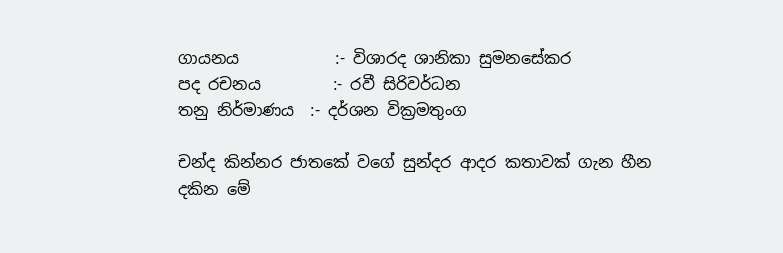ගායනය            :- විශාරද ශානිකා සුමනසේකර
පද රචනය         :- රවී සිරිවර්ධන
තනු නිර්මාණය  :- දර්ශන වික්‍රමතුංග

චන්ද කින්නර ජාතකේ වගේ සුන්දර ආදර කතාවක් ගැන හීන දකින මේ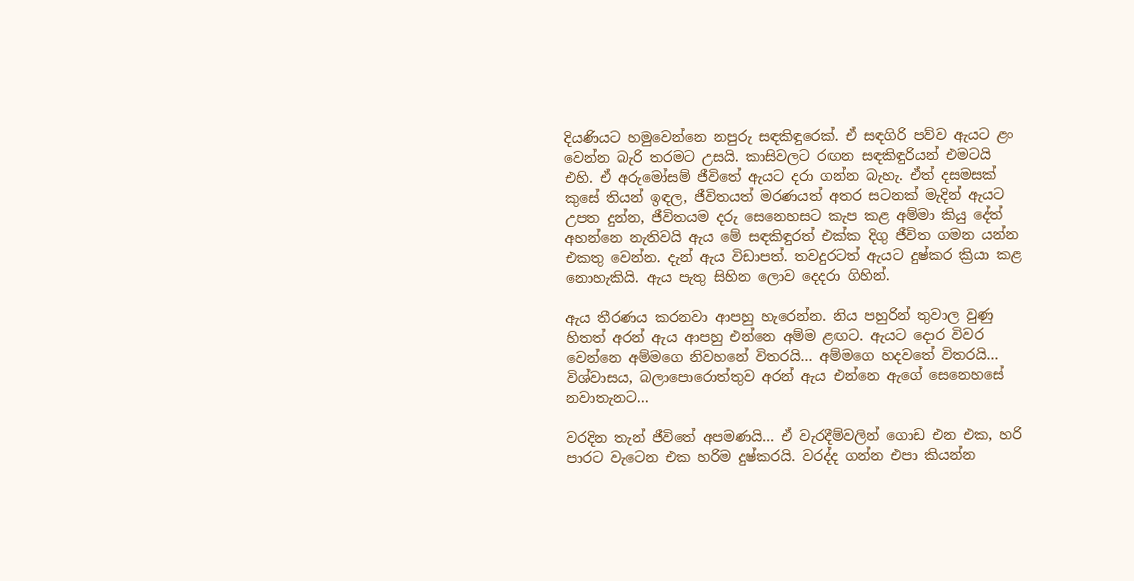දියණියට හමුවෙන්නෙ නපුරු සඳකිඳුරෙක්. ඒ සඳගිරි පව්ව ඇයට ළං වෙන්න බැරි තරමට උසයි. කාසිවලට රඟන සඳකිඳුරියන් එමටයි එහි. ඒ අරුමෝසම් ජීවිතේ ඇයට දරා ගන්න බැහැ. ඒත් දසමසක් කුසේ තියන් ඉඳල, ජීවිතයත් මරණයත් අතර සටනක් මැදින් ඇයට උපත දුන්න, ජීවිතයම දරු සෙනෙහසට කැප කළ අම්මා කියු දේත් අහන්නෙ නැතිවයි ඇය මේ සඳකිඳුරත් එක්ක දිගු ජීවිත ගමන යන්න එකතු වෙන්න. දැන් ඇය විඩාපත්. තවදුරටත් ඇයට දුෂ්කර ක්‍රියා කළ නොහැකියි. ඇය පැතු සිහින ලොව දෙදරා ගිහින්.

ඇය තීරණය කරනවා ආපහු හැරෙන්න. නිය පහුරින් තුවාල වුණු හිතත් අරන් ඇය ආපහු එන්නෙ අම්ම ළඟට. ඇයට දොර විවර වෙන්නෙ අම්මගෙ නිවහනේ විතරයි... අම්මගෙ හදවතේ විතරයි... විශ්වාසය, බලාපොරොත්තුව අරන් ඇය එන්නෙ ඇගේ සෙනෙහසේ නවාතැනට...

වරදින තැන් ජීවිතේ අපමණයි... ඒ වැරදීම්වලින් ගොඩ එන එක, හරි පාරට වැටෙන එක හරිම දුෂ්කරයි. වරද්ද ගන්න එපා කියන්න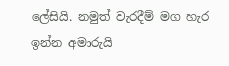ලේසියි. නමුත් වැරදීම් මග හැර ඉන්න අමාරුයි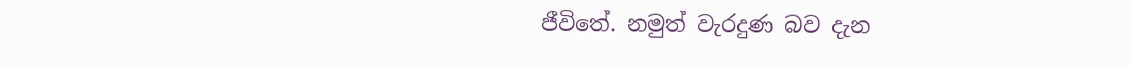ජීවිතේ. නමුත් වැරදුණ බව දැන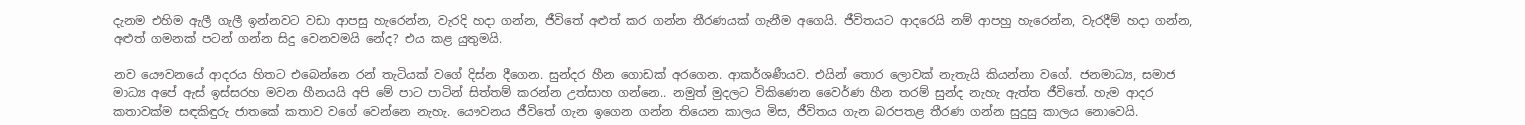දැනම එහිම ඇලී ගැලී ඉන්නවට වඩා ආපසු හැරෙන්න, වැරදි හදා ගන්න, ජීවිතේ අළුත් කර ගන්න තීරණයක් ගැනීම අගෙයි. ජීවිතයට ආදරෙයි නම් ආපහු හැරෙන්න, වැරදීම් හදා ගන්න, අළුත් ගමනක් පටන් ගන්න සිදු වෙනවමයි නේද? එය කළ යුතුමයි.

නව යෞවනයේ ආදරය හිතට එබෙන්නෙ රන් තැටියක් වගේ දිස්න දීගෙන. සුන්දර හීන ගොඩක් අරගෙන. ආකර්ශණීයව. එයින් තොර ලොවක් නැතැයි කියන්නා වගේ. ජනමාධ්‍ය, සමාජ මාධ්‍ය අපේ ඇස් ඉස්සරහ මවන හීනයයි අපි මේ පාට පාටින් සිත්තම් කරන්න උත්සාහ ගන්නෙ.. නමුත් මුදලට විකිණෙන වෛර්ණ හීන තරම් සුන්ද නැහැ ඇත්ත ජීවිතේ. හැම ආදර කතාවක්ම සඳකිඳුරු ජාතකේ කතාව වගේ වෙන්නෙ නැහැ. යෞවනය ජීවිතේ ගැන ඉගෙන ගන්න තියෙන කාලය මිස, ජීවිතය ගැන බරපතළ තීරණ ගන්න සුදුසු කාලය නොවෙයි.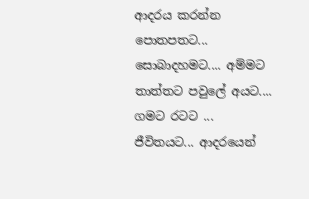ආදරය කරන්න පොතපතට... සොබාදහමට.... අම්මට තාත්තට පවු‍ලේ අයට.... ගමට රටට ... ජීවිතයට... ආදරයෙන්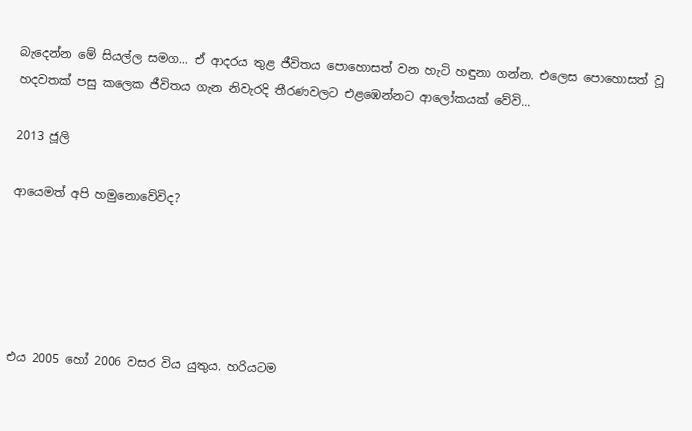බැදෙන්න මේ සියල්ල සමග... ඒ ආදරය තුළ ජීවිතය පොහොසත් වන හැටි හඳුනා ගන්න. එලෙස පොහොසත් වූ හදවතක් පසු කලෙක ජීවිතය ගැන නිවැරදි තීරණවලට එළඹෙන්නට ආලෝකයක් වේවි...

2013 ජූලි

ආයෙමත් අපි හමුනොවේවිද?





එය 2005 හෝ 2006 වසර විය යුතුය. හරියටම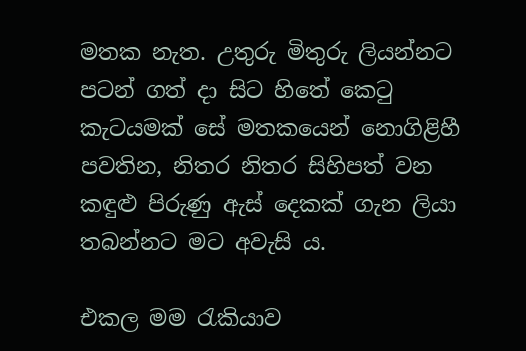මතක නැත. උතුරු මිතුරු ලියන්නට පටන් ගත් දා සිට හිතේ කෙටු කැටයමක් සේ මතකයෙන් නොගිළිහී පවතින, නිතර නිතර සිහිපත් වන කඳුළු පිරුණු ඇස් දෙකක් ගැන ලියා තබන්නට මට අවැසි ය.

එකල මම රැකියාව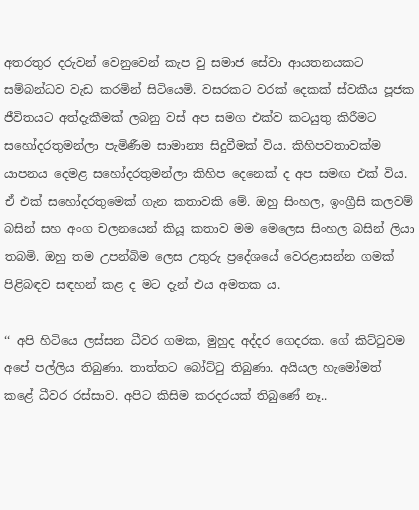අතරතුර දරුවන් වෙනුවෙන් කැප වු සමාජ සේවා ආයතනයකට සම්බන්ධව වැඩ කරමින් සිටියෙමි. වසරකට වරක් දෙකක් ස්වකීය පූජක ජීවිතයට අත්දැකීමක් ලබනු වස් අප සමග එක්ව කටයුතු කිරීමට සහෝදරතුමන්ලා පැමිණීම සාමාන්‍ය සිදුවීමක් විය. කිහිපවතාවක්ම යාපනය දෙමළ සහෝදරතුමන්ලා කිහිප දෙනෙක් ද අප සමඟ එක් විය. ඒ එක් සහෝදරතුමෙක් ගැන කතාවකි මේ. ඔහු සිංහල, ඉංග්‍රීසි කලවම් බසින් සහ අංග චලනයෙන් කියූ කතාව මම මෙලෙස සිංහල බසින් ලියා තබමි. ඔහු තම උපන්බිම ලෙස උතුරු ප්‍රදේශයේ වෙරළාසන්න ගමක් පිළිබඳව සඳහන් කළ ද මට දැන් එය අමතක ය.

‘‘ අපි හිටියෙ ලස්සන ධීවර ගමක, මුහුද අද්දර ගෙදරක. ගේ කිට්ටුවම අපේ පල්ලිය තිබුණා. තාත්තට බෝට්ටු තිබුණා. අයියල හැමෝමත් කළේ ධීවර රස්සාව. අපිට කිසිම කරදරයක් තිබුණේ නෑ..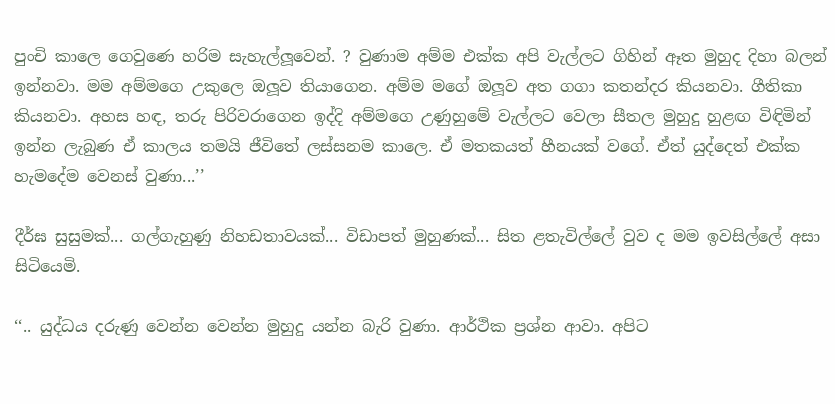පුංචි කාලෙ ගෙවුණෙ හරිම සැහැල්ලූවෙන්. ? වුණාම අම්ම එක්ක අපි වැල්ලට ගිහින් ඈත මුහුද දිහා බලන් ඉන්නවා. මම අම්මගෙ උකුලෙ ඔලූව තියාගෙන. අම්ම මගේ ඔලූව අත ගගා කතන්දර කියනවා. ගීතිකා කියනවා. අහස හඳ, තරු පිරිවරාගෙන ඉද්දි අම්මගෙ උණුහුමේ වැල්ලට වෙලා සීතල මුහුදු හුළඟ විඳිමින් ඉන්න ලැබුණ ඒ කාලය තමයි ජීවිතේ ලස්සනම කාලෙ. ඒ මතකයත් හීනයක් වගේ. ඒත් යුද්දෙත් එක්ක හැමදේම වෙනස් වුණා...’’

දීර්ඝ සුසුමක්... ගල්ගැහුණු නිහඩතාවයක්... විඩාපත් මුහුණක්... සිත ළතැවිල්ලේ වුව ද මම ඉවසිල්ලේ අසා සිටියෙමි.

‘‘.. යුද්ධය දරුණු වෙන්න වෙන්න මුහුදු යන්න බැරි වුණා. ආර්ථික ප්‍රශ්න ආවා. අපිට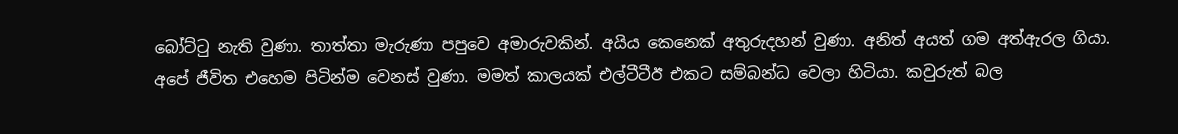බෝට්ටු නැති වුණා. තාත්තා මැරුණා පපුවෙ අමාරුවකින්. අයිය කෙනෙක් අතුරුදහන් වුණා. අනිත් අයත් ගම අත්ඇරල ගියා. අපේ ජීවිත එහෙම පිටින්ම වෙනස් වුණා. මමත් කාලයක් එල්ටීටීඊ එකට සම්බන්ධ වෙලා හිටියා. කවුරුත් බල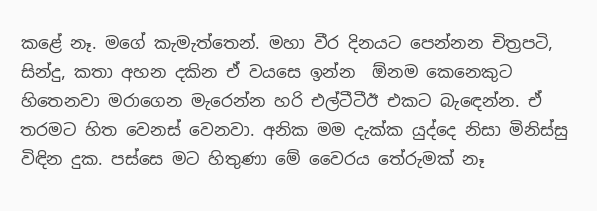කළේ නෑ. මගේ කැමැත්තෙන්. මහා වීර දිනයට පෙන්නන චිත්‍රපටි, සින්දු, කතා අහන දකින ඒ වයසෙ ඉන්න  ඕනම කෙනෙකුට හිතෙනවා මරාගෙන මැරෙන්න හරි එල්ටීටීඊ එකට බැඳෙන්න. ඒ තරමට හිත වෙනස් වෙනවා. අනික මම දැක්ක යුද්දෙ නිසා මිනිස්සු විඳින දුක. පස්සෙ මට හිතුණා මේ වෛරය තේරුමක් නෑ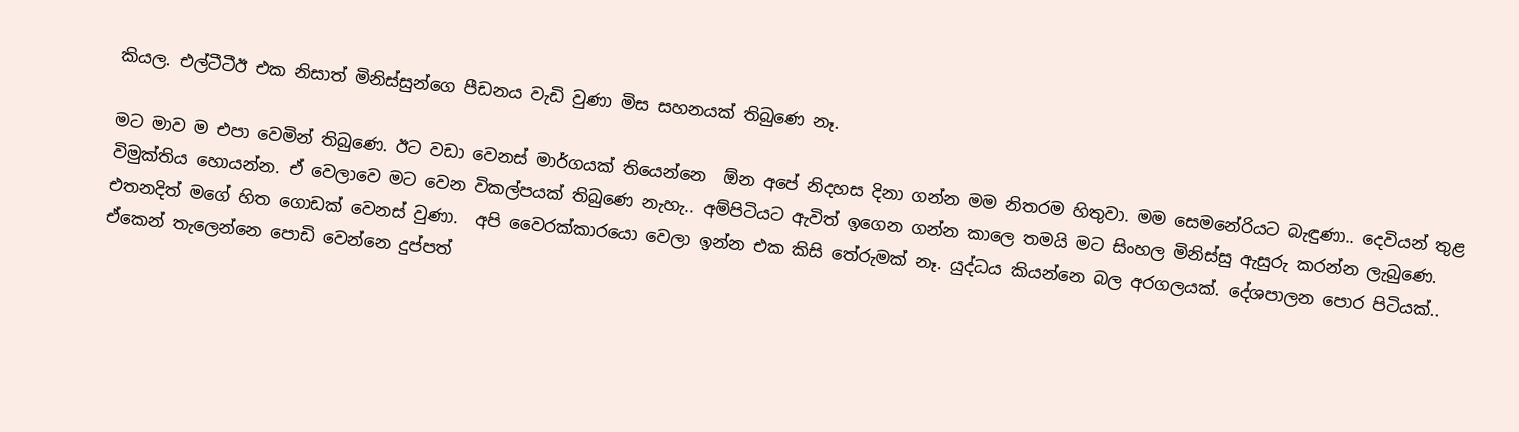කියල. එල්ටීටීඊ එක නිසාත් මිනිස්සුන්ගෙ පීඩනය වැඩි වුණා මිස සහනයක් තිබුණෙ නෑ.

මට මාව ම එපා වෙමින් තිබුණෙ. ඊට වඩා වෙනස් මාර්ගයක් තියෙන්නෙ  ඕන අපේ නිදහස දිනා ගන්න මම නිතරම හිතුවා. මම සෙමනේරියට බැඳුණා.. දෙවියන් තුළ විමුක්තිය හොයන්න. ඒ වෙලාවෙ මට වෙන විකල්පයක් තිබුණෙ නැහැ.. අම්පිටියට ඇවිත් ඉගෙන ගන්න කාලෙ තමයි මට සිංහල මිනිස්සු ඇසුරු කරන්න ලැබුණෙ. එතනදිත් මගේ හිත ගොඩක් වෙනස් වුණා.  අපි වෛරක්කාරයො වෙලා ඉන්න එක කිසි තේරුමක් නෑ. යුද්ධය කියන්නෙ බල අරගලයක්. දේශපාලන පොර පිටියක්.. ඒකෙන් තැලෙන්නෙ පොඩි වෙන්නෙ දුප්පත්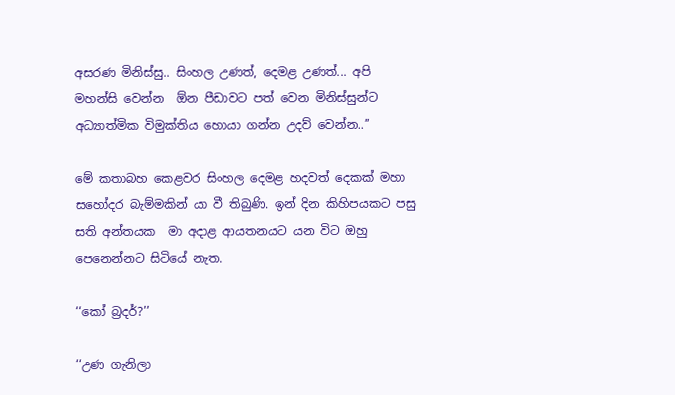අසරණ මිනිස්සු.. සිංහල උණත්, දෙමළ උණත්... අපි මහන්සි වෙන්න  ඕන පීඩාවට පත් වෙන මිනිස්සුන්ට අධ්‍යාත්මික විමුක්තිය හොයා ගන්න උදව් වෙන්න..’’

මේ කතාබහ කෙළවර සිංහල දෙමළ හදවත් දෙකක් මහා සහෝදර බැම්මකින් යා වී තිබුණි. ඉන් දින කිහිපයකට පසු සති අන්තයක  මා අදාළ ආයතනයට යන විට ඔහු පෙනෙන්නට සිටියේ නැත.

‘‘කෝ බ්‍රදර්?’’

‘‘උණ ගැනිලා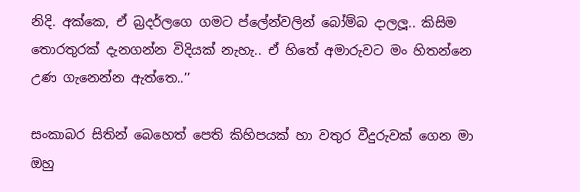නිදි. අක්කෙ, ඒ බ්‍රදර්ලගෙ ගමට ප්ලේන්වලින් බෝම්බ දාලලූ.. කිසිම තොරතුරක් දැනගන්න විදියක් නැහැ.. ඒ හිතේ අමාරුවට මං හිතන්නෙ උණ ගැනෙන්න ඇත්තෙ..’’

සංකාබර සිතින් බෙහෙත් පෙති කිහිපයක් හා වතුර වීදුරුවක් ගෙන මා ඔහු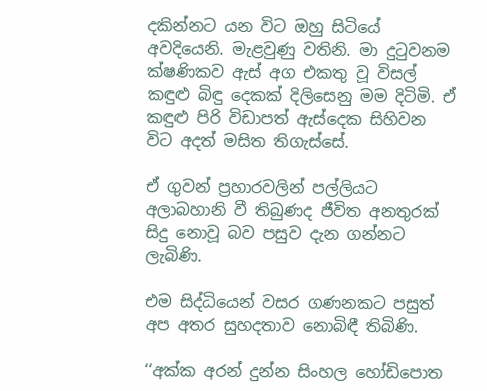දකින්නට යන විට ඔහු සිටියේ අවදියෙනි. මැළවුණු වතිනි. මා දුටුවනම ක්ෂණිකව ඇස් අග එකතු වූ විසල් කඳුළු බිඳු දෙකක් දිලිසෙනු මම දිටිමි. ඒ කඳුළු පිරි විඩාපත් ඇස්දෙක සිහිවන විට අදත් මසිත තිගැස්සේ.

ඒ ගුවන් ප්‍රහාරවලින් පල්ලියට අලාබහානි වී තිබුණද ජීවිත අනතුරක් සිදු නොවූ බව පසුව දැන ගන්නට ලැබිණි.

එම සිද්ධියෙන් වසර ගණනකට පසුත් අප අතර සුහදතාව නොබිඳී තිබිණි.

‘‘අක්ක අරන් දුන්න සිංහල හෝඩිපොත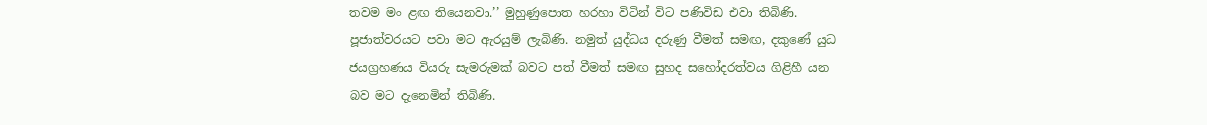තවම මං ළඟ තියෙනවා.’’ මුහුණුපොත හරහා විටින් විට පණිවිඩ එවා තිබිණි. පූජාත්වරයට පවා මට ඇරයුම් ලැබිණි. නමුත් යුද්ධය දරුණු වීමත් සමඟ, දකුණේ යුධ ජයග්‍රහණය වියරු සැමරුමක් බවට පත් වීමත් සමඟ සුහද සහෝදරත්වය ගිළිහී යන බව මට දැනෙමින් තිබිණි.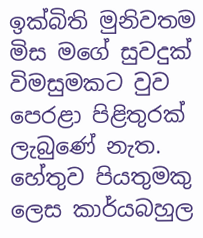ඉක්බිති මුනිවතම මිස මගේ සුවදුක් විමසුමකට වුව පෙරළා පිළිතුරක් ලැබුණේ නැත. හේතුව පියතුමකු ලෙස කාර්යබහුල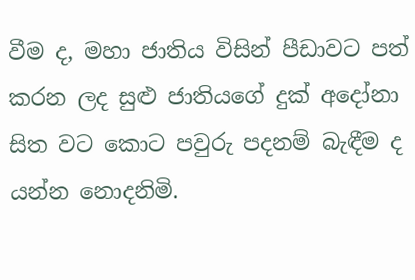වීම ද, මහා ජාතිය විසින් පීඩාවට පත් කරන ලද සුළු ජාතියගේ දුක් අදෝනා සිත වට කොට පවුරු පදනම් බැඳීම ද යන්න නොදනිමි.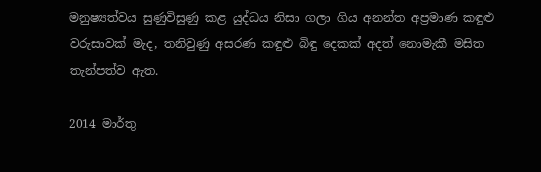මනුෂ්‍යත්වය සුණුවිසුණු කළ යුද්ධය නිසා ගලා ගිය අනන්ත අප්‍රමාණ කඳුළු වරුසාවක් මැද, තනිවුණු අසරණ කඳුළු බිඳු දෙකක් අදත් නොමැකී මසිත තැන්පත්ව ඇත.

2014 මාර්තු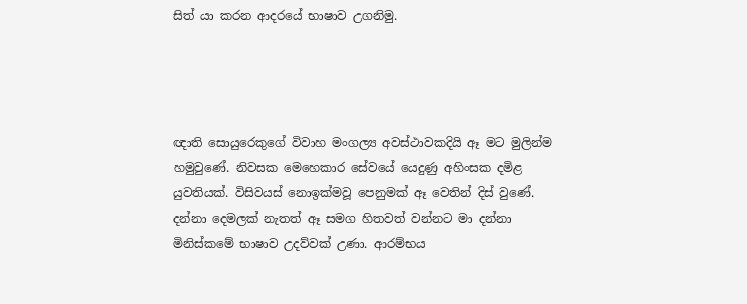සිත් යා කරන ආදරයේ භාෂාව උගනිමු.




ඥාති සොයුරෙකුගේ විවාහ මංගල්‍ය අවස්ථාවකදියි ඈ මට මුලින්ම හමුවුණේ. නිවසක මෙහෙකාර සේවයේ යෙදුණු අහිංසක දමිළ යුවතියක්. විසිවයස් නොඉක්මවූ පෙනුමක් ඈ වෙතින් දිස් වුණේ. දන්නා දෙමලක් නැතත් ඈ සමග හිතවත් වන්නට මා දන්නා මිනිස්කමේ භාෂාව උදව්වක් උණා. ආරම්භය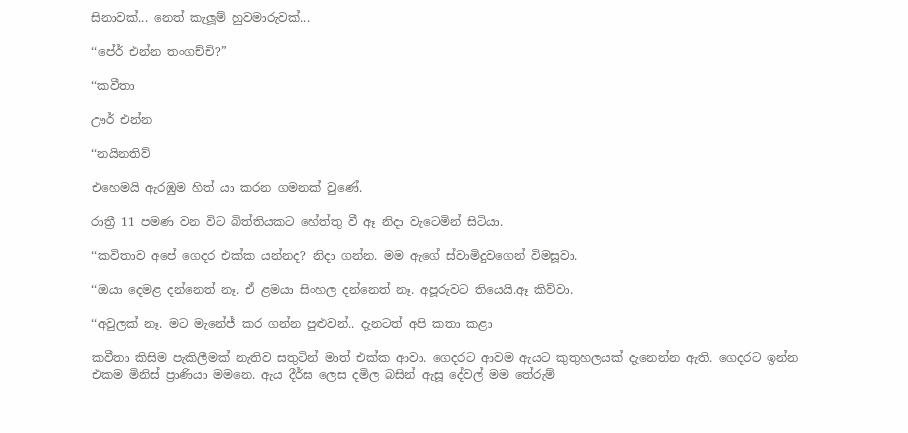සිනාවක්... නෙත් කැලූම් හුවමාරුවක්...

‘‘පේර් එන්න තංගච්චි?”

‘‘කවීතා

ඌර් එන්න

‘‘නයිනතිව්

එහෙමයි ඇරඹුම හිත් යා කරන ගමනක් වුණේ.

රාත්‍රී 11 පමණ වන විට බිත්තියකට හේත්තු වී ඈ නිදා වැටෙමින් සිටියා.

‘‘කවිතාව අපේ ගෙදර එක්ක යන්නද? නිදා ගන්න. මම ඇගේ ස්වාමිදුවගෙන් විමසූවා.

‘‘ඔයා දෙමළ දන්නෙත් නෑ. ඒ ළමයා සිංහල දන්නෙත් නෑ. අපූරුවට තියෙයි.ඈ කිව්වා.

‘‘අවුලක් නෑ. මට මැනේජ් කර ගන්න පුළුවන්.. දැනටත් අපි කතා කළා

කවීතා කිසිම පැකිලීමක් නැතිව සතුටින් මාත් එක්ක ආවා. ගෙදරට ආවම ඇයට කුතුහලයක් දැනෙන්න ඇති. ගෙදරට ඉන්න එකම මිනිස් ප්‍රාණියා මමනෙ. ඇය දීර්ඝ ලෙස දමිල බසින් ඇසූ දේවල් මම තේරුම්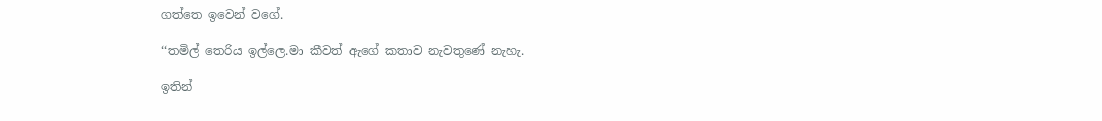ගත්තෙ ඉවෙන් වගේ.

‘‘තමිල් තෙරිය ඉල්ලෙ.මා කීවත් ඇගේ කතාව නැවතුණේ නැහැ.

ඉතින්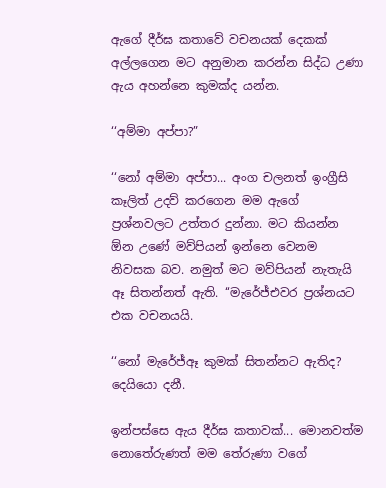ඇගේ දීර්ඝ කතාවේ වචනයක් දෙකක් අල්ලගෙන මට අනුමාන කරන්න සිද්ධ උණා ඇය අහන්නෙ කුමක්ද යන්න.

‘‘අම්මා අප්පා?”

‘‘නෝ අම්මා අප්පා... අංග චලනත් ඉංග්‍රීසි කෑලිත් උදව් කරගෙන මම ඇගේ ප්‍රශ්නවලට උත්තර දුන්නා. මට කියන්න  ඕන උණේ මව්පියන් ඉන්නෙ වෙනම නිවසක බව. නමුත් මට මව්පියන් නැතැයි ඈ සිතන්නත් ඇති. ‘‘මැරේජ්එවර ප්‍රශ්නයට එක වචනයයි.

‘‘නෝ මැරේජ්ඈ කුමක් සිතන්නට ඇතිද? දෙයියො දනී.

ඉන්පස්සෙ ඇය දීර්ඝ කතාවක්... මොනවත්ම නොතේරුණත් මම තේරුණා වගේ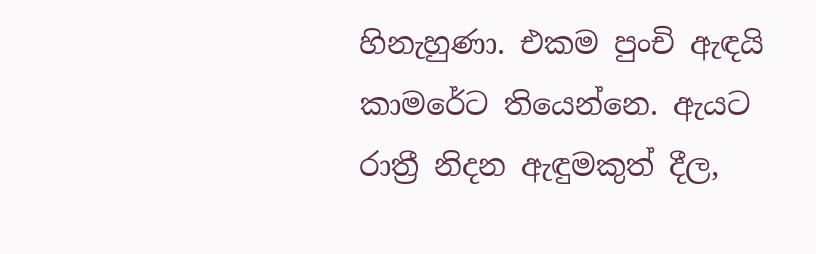හිනැහුණා. එකම පුංචි ඇඳයි කාමරේට තියෙන්නෙ. ඇයට රාත්‍රී නිදන ඇඳුමකුත් දීල,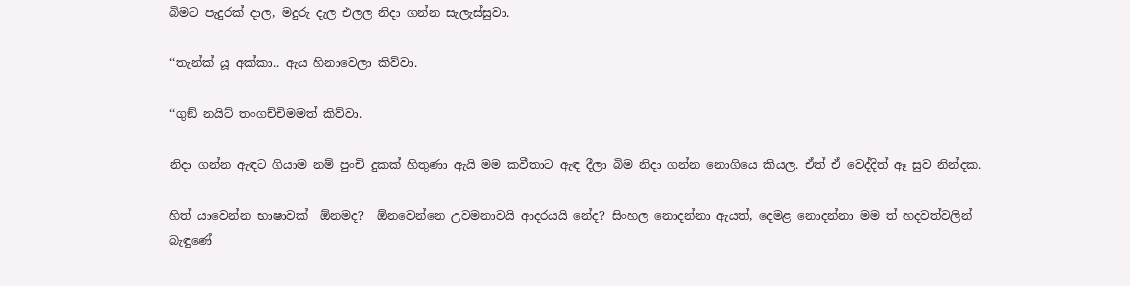බිමට පැදුරක් දාල, මදුරු දැල එලල නිදා ගන්න සැලැස්සුවා.

‘‘තැන්ක් යූ අක්කා.. ඇය හිනාවෙලා කිව්වා.

‘‘ගුඞ් නයිට් තංගච්චිමමත් කිව්වා.

නිදා ගන්න ඇඳට ගියාම නම් පුංචි දුකක් හිතුණා ඇයි මම කවීතාට ඇඳ දීලා බිම නිදා ගන්න නොගියෙ කියල. ඒත් ඒ වෙද්දිත් ඈ සුව නින්දක.

හිත් යාවෙන්න භාෂාවක්  ඕනමද?  ඕනවෙන්නෙ උවමනාවයි ආදරයයි නේද? සිංහල නොදන්නා ඇයත්, දෙමළ නොදන්නා මම ත් හදවත්වලින් බැඳුණේ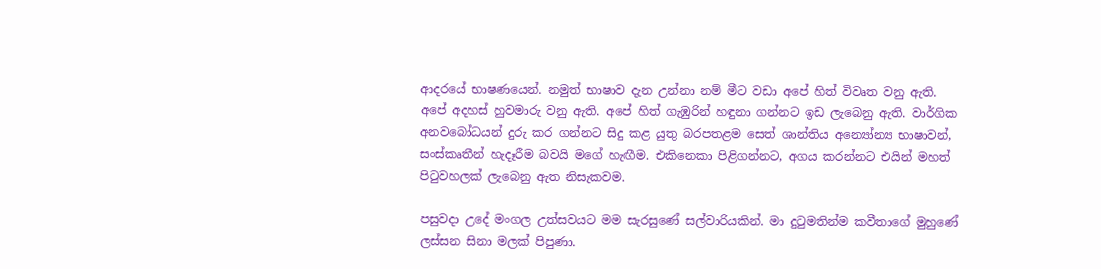ආදරයේ භාෂණයෙන්. නමුත් භාෂාව දැන උන්නා නම් මීට වඩා අපේ හිත් විවෘත වනු ඇති. අපේ අදහස් හුවමාරු වනු ඇති. අපේ හිත් ගැඹුරින් හඳුනා ගන්නට ඉඩ ලැබෙනු ඇති. වාර්ගික අනවබෝධයන් දුරු කර ගන්නට සිදු කළ යුතු බරපතළම සෙත් ශාන්තිය අන්‍යෝන්‍ය භාෂාවන්, සංස්කෘතීන් හැදෑරීම බවයි මගේ හැඟීම. එකිනෙකා පිළිගන්නට, අගය කරන්නට එයින් මහත් පිටුවහලක් ලැබෙනු ඇත නිසැකවම.

පසුවදා උදේ මංගල උත්සවයට මම සැරසුණේ සල්වාරියකින්. මා දුටුමතින්ම කවීතාගේ මුහුණේ ලස්සන සිනා මලක් පිපුණා.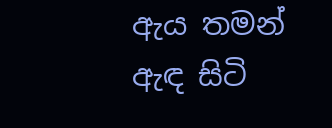ඇය තමන් ඇඳ සිටි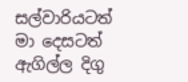සල්වාරියටත් මා දෙසටත් ඇගිල්ල දිගු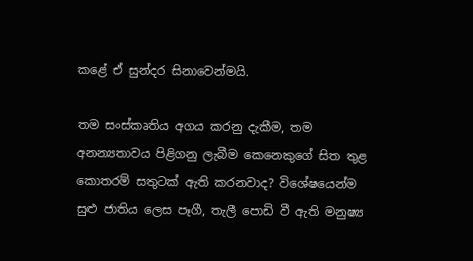කළේ ඒ සුන්දර සිනාවෙන්මයි.

තම සංස්කෘතිය අගය කරනු දැකීම, තම අනන්‍යතාවය පිළිගනු ලැබීම කෙනෙකුගේ සිත තුළ කොතරම් සතුටක් ඇති කරනවාද? විශේෂයෙන්ම සුළු ජාතිය ලෙස පෑගී, තැලී පොඩි වී ඇති මනුෂ්‍ය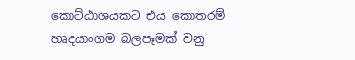කොට්ඨාශයකට එය කොතරම් හෘදයාංගම බලපෑමක් වනු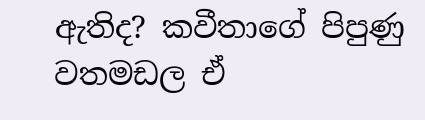ඇතිද? කවීතාගේ පිපුණු වතමඩල ඒ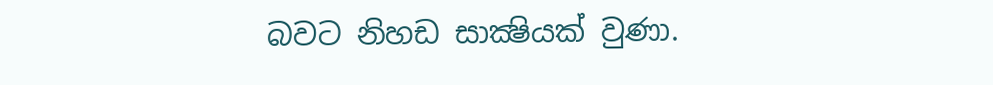බවට නිහඩ සාක්‍ෂියක් වුණා.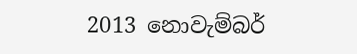2013 නොවැම්බර්